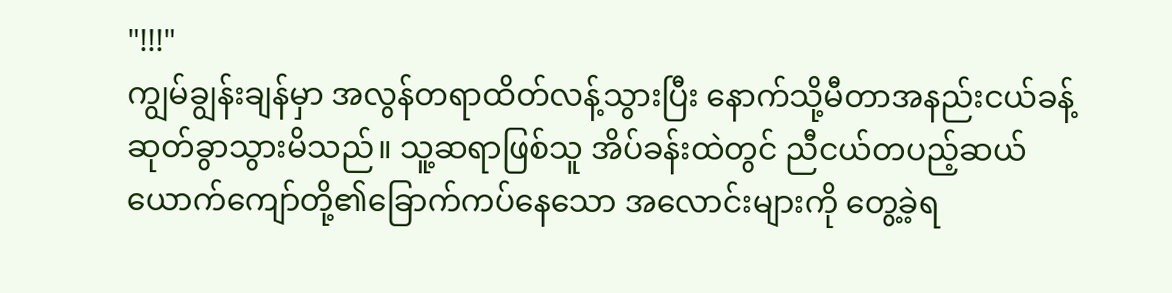"!!!"
ကျွမ်ချွန်းချန်မှာ အလွန်တရာထိတ်လန့်သွားပြီး နောက်သို့မီတာအနည်းငယ်ခန့် ဆုတ်ခွာသွားမိသည်။ သူ့ဆရာဖြစ်သူ အိပ်ခန်းထဲတွင် ညီငယ်တပည့်ဆယ်ယောက်ကျော်တို့၏ခြောက်ကပ်နေသော အလောင်းများကို တွေ့ခဲ့ရ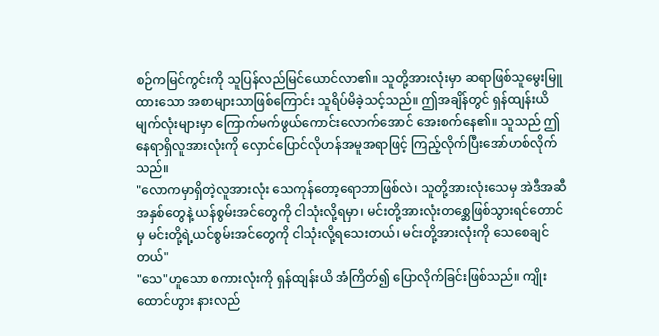စဉ်ကမြင်ကွင်းကို သူပြန်လည်မြင်ယောင်လာ၏။ သူတို့အားလုံးမှာ ဆရာဖြစ်သူမွေးမြူထားသော အစာများသာဖြစ်ကြောင်း သူရိပ်မိခဲ့သင့်သည်။ ဤအချိန်တွင် ရှန်ထျန်းယိမျက်လုံးများမှာ ကြောက်မက်ဖွယ်ကောင်းလောက်အောင် အေးစက်နေ၏။ သူသည် ဤနေရာရှိလူအားလုံးကို လှောင်ပြောင်လိုဟန်အမူအရာဖြင့် ကြည့်လိုက်ပြီးအော်ဟစ်လိုက်သည်။
"လောကမှာရှိတဲ့လူအားလုံး သေကုန်တော့ရောဘာဖြစ်လဲ၊ သူတို့အားလုံးသေမှ အဲဒီအဆီအနှစ်တွေနဲ့ ယန်စွမ်းအင်တွေကို ငါသုံးလို့ရမှာ၊ မင်းတို့အားလုံးတစ္ဆေဖြစ်သွားရင်တောင်မှ မင်းတို့ရဲ့ယင်စွမ်းအင်တွေကို ငါသုံးလို့ရသေးတယ်၊ မင်းတို့အားလုံးကို သေစေချင်တယ်"
"သေ"ဟူသော စကားလုံးကို ရှန်ထျန်းယိ အံကြိတ်၍ ပြောလိုက်ခြင်းဖြစ်သည်။ ကျိုးထောင်ဟွား နားလည်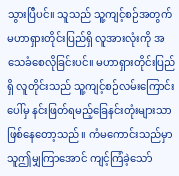သွားပြီပင်။ သူသည် သူ့ကျင့်စဉ်အတွက်မဟာရှားတိုင်းပြည်ရှိ လူအားလုံးကို အသေခံစေလိုခြင်းပင်။ မဟာရှားတိုင်းပြည်ရှိ လူတိုင်းသည် သူ့ကျင့်စဉ်လမ်းကြောင်းပေါ်မှ နင်းဖြတ်ရမည့်ခြေနင်းတုံးများသာဖြစ်နေတော့သည်။ ကံမကောင်းသည်မှာ သူဤမျှကြာအောင် ကျင့်ကြံခဲ့သော်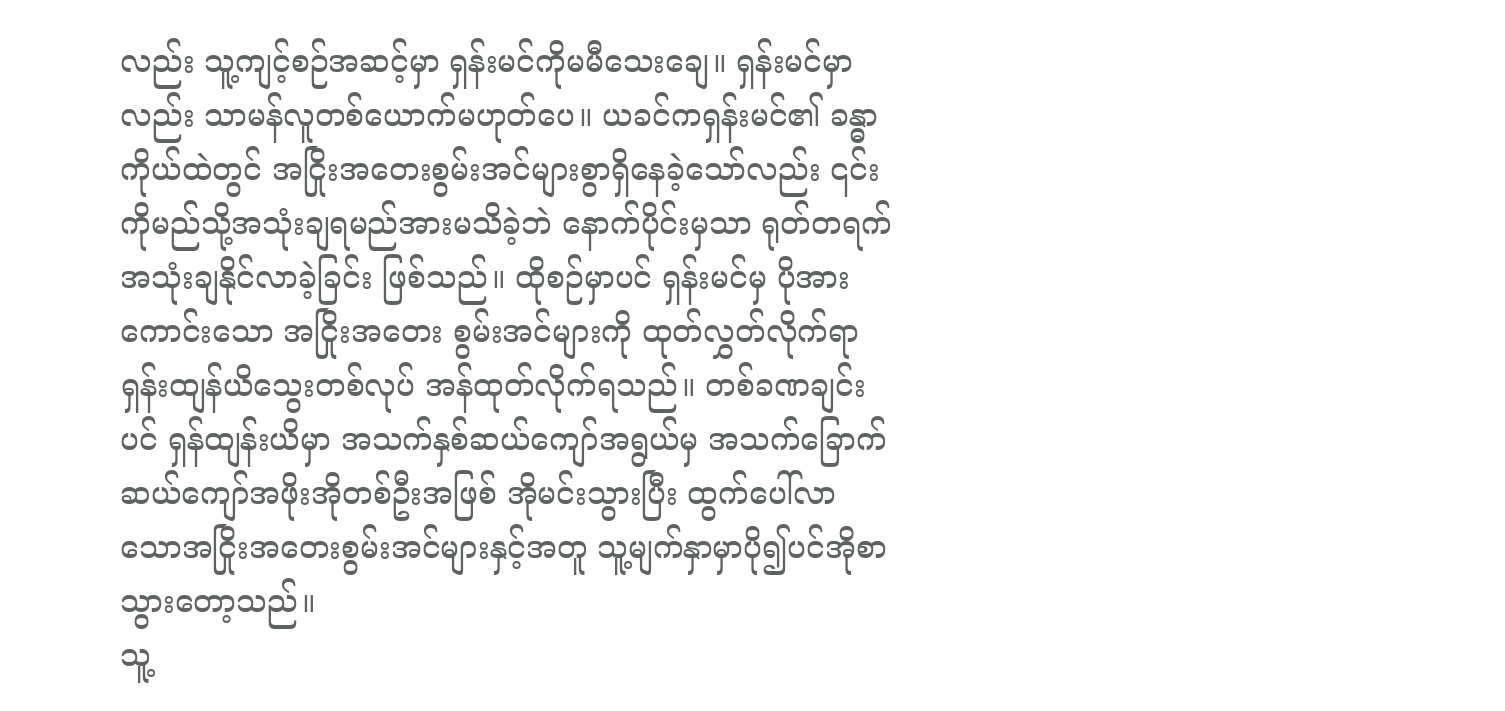လည်း သူ့ကျင့်စဉ်အဆင့်မှာ ရှန်းမင်ကိုမမီသေးချေ။ ရှန်းမင်မှာလည်း သာမန်လူတစ်ယောက်မဟုတ်ပေ။ ယခင်ကရှန်းမင်၏ ခန္ဓာကိုယ်ထဲတွင် အငြိုးအတေးစွမ်းအင်များစွာရှိနေခဲ့သော်လည်း ၎င်းကိုမည်သို့အသုံးချရမည်အားမသိခဲ့ဘဲ နောက်ပိုင်းမှသာ ရုတ်တရက်အသုံးချနိုင်လာခဲ့ခြင်း ဖြစ်သည်။ ထိုစဉ်မှာပင် ရှန်းမင်မှ ပိုအားကောင်းသော အငြိုးအတေး စွမ်းအင်များကို ထုတ်လွှတ်လိုက်ရာ ရှန်းထျန်ယိသွေးတစ်လုပ် အန်ထုတ်လိုက်ရသည်။ တစ်ခဏချင်းပင် ရှန်ထျန်းယိမှာ အသက်နှစ်ဆယ်ကျော်အရွယ်မှ အသက်ခြောက်ဆယ်ကျော်အဖိုးအိုတစ်ဦးအဖြစ် အိုမင်းသွားပြီး ထွက်ပေါ်လာသောအငြိုးအတေးစွမ်းအင်များနှင့်အတူ သူ့မျက်နှာမှာပို၍ပင်အိုစာသွားတော့သည်။
သူ့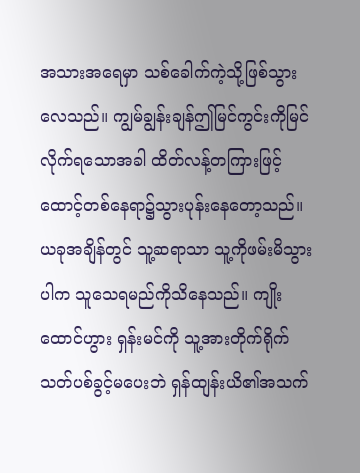အသားအရေမှာ သစ်ခေါက်ကဲ့သို့ဖြစ်သွားလေသည်။ ကျွမ်ချွန်းချန်ဤမြင်ကွင်းကိုမြင်လိုက်ရသောအခါ ထိတ်လန့်တကြားဖြင့် ထောင့်တစ်နေရာ၌သွားပုန်းနေတော့သည်။ ယခုအချိန်တွင် သူ့ဆရာသာ သူ့ကိုဖမ်းမိသွားပါက သူသေရမည်ကိုသိနေသည်။ ကျိုးထောင်ဟွား ရှန်းမင်ကို သူ့အားတိုက်ရိုက် သတ်ပစ်ခွင့်မပေးဘဲ ရှန်ထျန်းယိ၏အသက်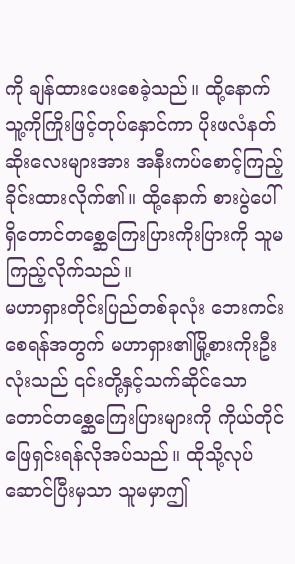ကို ချန်ထားပေးစေခဲ့သည်။ ထို့နောက် သူ့ကိုကြိုးဖြင့်တုပ်နှောင်ကာ ပိုးဖလံနတ်ဆိုးလေးများအား အနီးကပ်စောင့်ကြည့်ခိုင်းထားလိုက်၏။ ထို့နောက် စားပွဲပေါ်ရှိတောင်တစ္ဆေကြေးပြားကိုးပြားကို သူမကြည့်လိုက်သည်။
မဟာရှားတိုင်းပြည်တစ်ခုလုံး ဘေးကင်းစေရန်အတွက် မဟာရှား၏မြို့စားကိုးဦးလုံးသည် ၎င်းတို့နှင့်သက်ဆိုင်သော တောင်တစ္ဆေကြေးပြားများကို ကိုယ်တိုင် ဖြေရှင်းရန်လိုအပ်သည်။ ထိုသို့လုပ်ဆောင်ပြီးမှသာ သူမမှာဤ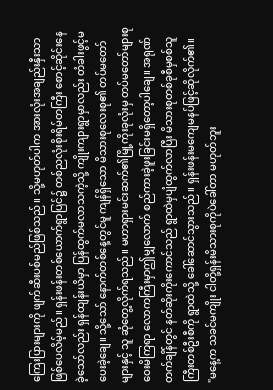ကြေးပြားများကို ဖျက်ဆီးပစ်မည်ဖြစ်သည်။ သို့မဟုတ်ပါက အားလုံးအချည်းနှီးသာ ဖြစ်ပေလိမ့်မည်။ ရှန်းဖန်းတစ်ယောက်ရွာပြင်၌ တစ်ညလုံးစိုးရိမ်တကြီး စောင့်ဆိုင်းနေခဲ့သော်လည်း ရှန်ထျန်းယိမှာ ပြန်ထွက်မလာသကဲ့သို့ ကျိုးကျားရွာမှာလည်း တံခါးဖွင့်မပေးခဲ့ချေ။ သို့သော် နောက်တစ်နေ့တွင်မူ ကျန်ရှိသော မိသားစုလေးစု၏ တပ်မတော်များနှင့် သူ ဆုံတွေ့လိုက်ရသည်။ မဟာရှားမင်းဆက်၏မြို့ကိုးခုလုံးမှ တပ်မတော်များစုဝေးမိကြရာ လောကကြီးမှာဤမျှလောက် စည်ကားခဲ့ဖူးခြင်းမရှိတော့ပါချေ။ အရုဏ်တက်ချိန်တွင် နတ်ဆိုးကိုးကောင်သည် ရွာထဲမှပျံထွက်လာပြီး မိသားစုတစ်ခုစီမှစစ်သူကြီးတစ်ဦးစီကို ရွာထဲသို့ ခေါ်ဆောင်သွားသည်။ ရှန်းဖန်းမကျေမနပ်ဖြင့်ဆိုလိုက်၏။
"မနေ့က သခင်မကျိုး ငါတို့ရှန်းမိသားစုကိုပဲခေါ်တာ မဟုတ်ဘူး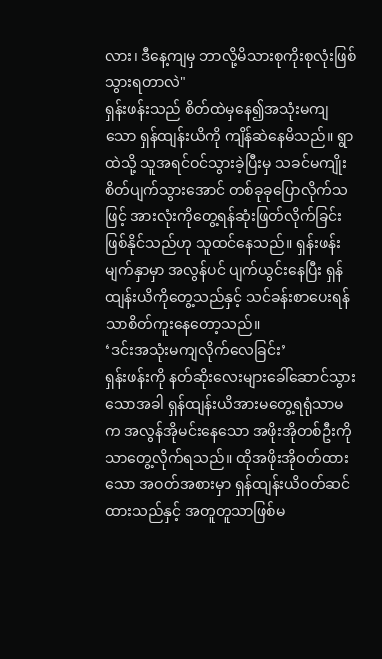လား၊ ဒီနေ့ကျမှ ဘာလို့မိသားစုကိုးစုလုံးဖြစ်သွားရတာလဲ"
ရှန်းဖန်းသည် စိတ်ထဲမှနေ၍အသုံးမကျသော ရှန်ထျန်းယိကို ကျိန်ဆဲနေမိသည်။ ရွာထဲသို့ သူအရင်ဝင်သွားခဲ့ပြီးမှ သခင်မကျိုး စိတ်ပျက်သွားအောင် တစ်ခုခုပြောလိုက်သဖြင့် အားလုံးကိုတွေ့ရန်ဆုံးဖြတ်လိုက်ခြင်းဖြစ်နိုင်သည်ဟု သူထင်နေသည်။ ရှန်းဖန်းမျက်နှာမှာ အလွန်ပင် ပျက်ယွင်းနေပြီး ရှန်ထျန်းယိကိုတွေ့သည်နှင့် သင်ခန်းစာပေးရန်သာစိတ်ကူးနေတော့သည်။
‘ဒင်းအသုံးမကျလိုက်လေခြင်း’
ရှန်းဖန်းကို နတ်ဆိုးလေးများခေါ်ဆောင်သွားသောအခါ ရှန်ထျန်းယိအားမတွေ့ရရုံသာမက အလွန်အိုမင်းနေသော အဖိုးအိုတစ်ဦးကိုသာတွေ့လိုက်ရသည်။ ထိုအဖိုးအိုဝတ်ထားသော အဝတ်အစားမှာ ရှန်ထျန်းယိဝတ်ဆင်ထားသည်နှင့် အတူတူသာဖြစ်မ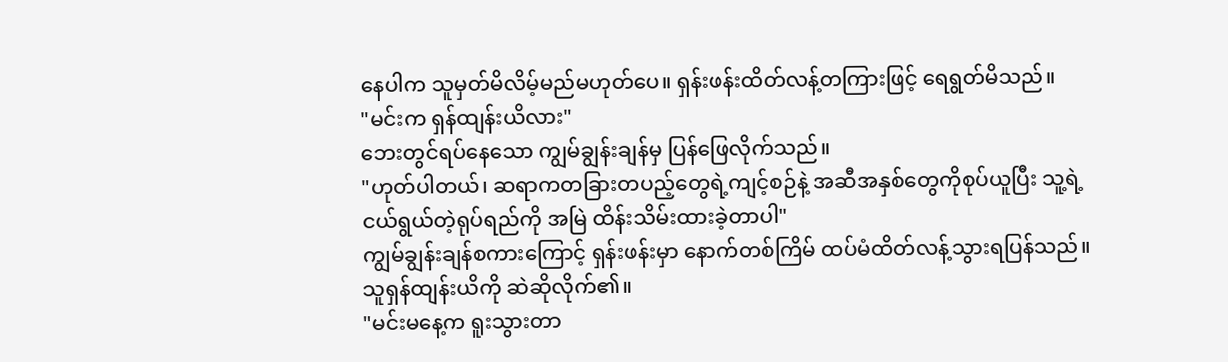နေပါက သူမှတ်မိလိမ့်မည်မဟုတ်ပေ။ ရှန်းဖန်းထိတ်လန့်တကြားဖြင့် ရေရွတ်မိသည်။
"မင်းက ရှန်ထျန်းယိလား"
ဘေးတွင်ရပ်နေသော ကျွမ်ချွန်းချန်မှ ပြန်ဖြေလိုက်သည်။
"ဟုတ်ပါတယ်၊ ဆရာကတခြားတပည့်တွေရဲ့ကျင့်စဉ်နဲ့ အဆီအနှစ်တွေကိုစုပ်ယူပြီး သူ့ရဲ့ငယ်ရွယ်တဲ့ရုပ်ရည်ကို အမြဲ ထိန်းသိမ်းထားခဲ့တာပါ"
ကျွမ်ချွန်းချန်စကားကြောင့် ရှန်းဖန်းမှာ နောက်တစ်ကြိမ် ထပ်မံထိတ်လန့်သွားရပြန်သည်။ သူရှန်ထျန်းယိကို ဆဲဆိုလိုက်၏။
"မင်းမနေ့က ရူးသွားတာ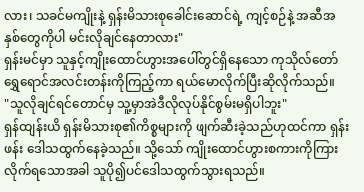လား၊ သခင်မကျိုးနဲ့ ရှန်းမိသားစုခေါင်းဆောင်ရဲ့ ကျင့်စဉ်နဲ့ အဆီအနှစ်တွေကိုပါ မင်းလိုချင်နေတာလား"
ရှန်းမင်မှာ သူနှင့်ကျိုးထောင်ဟွားအပေါ်တွင်ရှိနေသော ကုသိုလ်တော်ရွှေရောင်အလင်းတန်းကိုကြည့်ကာ ရယ်မောလိုက်ပြီးဆိုလိုက်သည်။
"သူလိုချင်ရင်တောင်မှ သူ့မှာအဲဒီလိုလုပ်နိုင်စွမ်းမရှိပါဘူး"
ရှန်ထျန်းယိ ရှန်းမိသားစု၏ကိစ္စများကို ဖျက်ဆီးခဲ့သည်ဟုထင်ကာ ရှန်းဖန်း ဒေါသထွက်နေခဲ့သည်။ သို့သော် ကျိုးထောင်ဟွားစကားကိုကြားလိုက်ရသောအခါ သူပို၍ပင်ဒေါသထွက်သွားရသည်။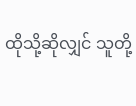ထိုသို့ဆိုလျှင် သူတို့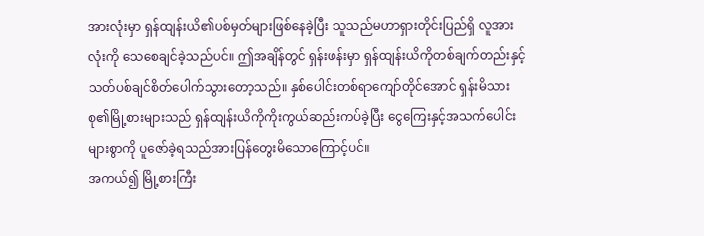အားလုံးမှာ ရှန်ထျန်းယိ၏ပစ်မှတ်များဖြစ်နေခဲ့ပြီး သူသည်မဟာရှားတိုင်းပြည်ရှိ လူအားလုံးကို သေစေချင်ခဲ့သည်ပင်။ ဤအချိန်တွင် ရှန်းဖန်းမှာ ရှန်ထျန်းယိကိုတစ်ချက်တည်းနှင့် သတ်ပစ်ချင်စိတ်ပေါက်သွားတော့သည်။ နှစ်ပေါင်းတစ်ရာကျော်တိုင်အောင် ရှန်းမိသားစု၏မြို့စားများသည် ရှန်ထျန်းယိကိုကိုးကွယ်ဆည်းကပ်ခဲ့ပြီး ငွေကြေးနှင့်အသက်ပေါင်းများစွာကို ပူဇော်ခဲ့ရသည်အားပြန်တွေးမိသောကြောင့်ပင်။
အကယ်၍ မြို့စားကြီး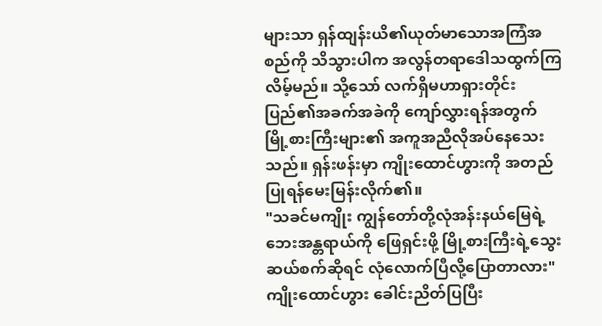များသာ ရှန်ထျန်းယိ၏ယုတ်မာသောအကြံအစည်ကို သိသွားပါက အလွန်တရာဒေါသထွက်ကြလိမ့်မည်။ သို့သော် လက်ရှိမဟာရှားတိုင်းပြည်၏အခက်အခဲကို ကျော်လွှားရန်အတွက် မြို့စားကြီးများ၏ အကူအညီလိုအပ်နေသေးသည်။ ရှန်းဖန်းမှာ ကျိုးထောင်ဟွားကို အတည်ပြုရန်မေးမြန်းလိုက်၏။
"သခင်မကျိုး ကျွန်တော်တို့လုံအန်းနယ်မြေရဲ့ ဘေးအန္တရာယ်ကို ဖြေရှင်းဖို့ မြို့စားကြီးရဲ့သွေးဆယ်စက်ဆိုရင် လုံလောက်ပြီလို့ပြောတာလား"
ကျိုးထောင်ဟွား ခေါင်းညိတ်ပြပြီး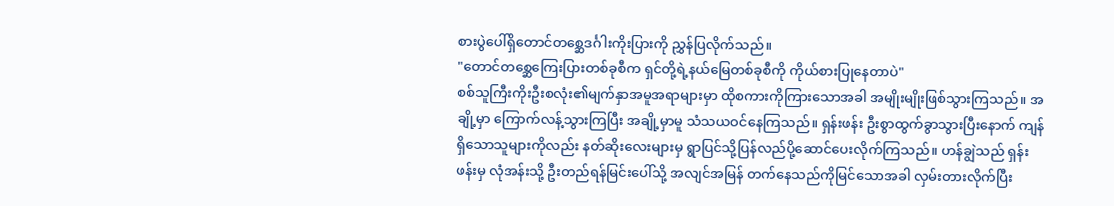စားပွဲပေါ်ရှိတောင်တစ္ဆေဒင်္ဂါးကိုးပြားကို ညွှန်ပြလိုက်သည်။
"တောင်တစ္ဆေကြေးပြားတစ်ခုစီက ရှင်တို့ရဲ့နယ်မြေတစ်ခုစီကို ကိုယ်စားပြုနေတာပဲ"
စစ်သူကြီးကိုးဦးစလုံး၏မျက်နှာအမူအရာများမှာ ထိုစကားကိုကြားသောအခါ အမျိုးမျိုးဖြစ်သွားကြသည်။ အချို့မှာ ကြောက်လန့်သွားကြပြီး အချို့မှာမူ သံသယဝင်နေကြသည်။ ရှန်းဖန်း ဦးစွာထွက်ခွာသွားပြီးနောက် ကျန်ရှိသောသူများကိုလည်း နတ်ဆိုးလေးများမှ ရွာပြင်သို့ပြန်လည်ပို့ဆောင်ပေးလိုက်ကြသည်။ ဟန်ချွဲသည် ရှန်းဖန်းမှ လုံအန်းသို့ ဦးတည်ရန်မြင်းပေါ်သို့ အလျင်အမြန် တက်နေသည်ကိုမြင်သောအခါ လှမ်းတားလိုက်ပြီး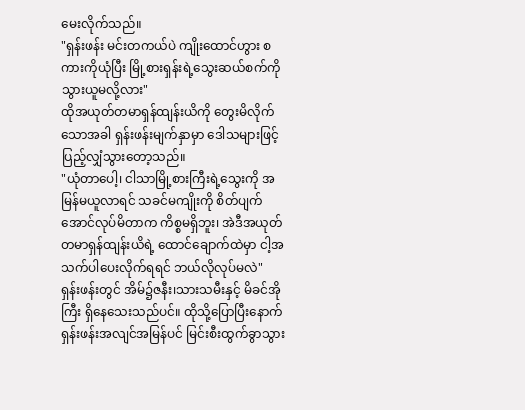မေးလိုက်သည်။
"ရှန်းဖန်း မင်းတကယ်ပဲ ကျိုးထောင်ဟွား စကားကိုယုံပြီး မြို့စားရှန်းရဲ့သွေးဆယ်စက်ကို သွားယူမလို့လား"
ထိုအယုတ်တမာရှန်ထျန်းယိကို တွေးမိလိုက်သောအခါ ရှန်းဖန်းမျက်နှာမှာ ဒေါသများဖြင့် ပြည့်လျှံသွားတော့သည်။
"ယုံတာပေါ့၊ ငါသာမြို့စားကြီးရဲ့သွေးကို အမြန်မယူလာရင် သခင်မကျိုးကို စိတ်ပျက်အောင်လုပ်မိတာက ကိစ္စမရှိဘူး၊ အဲဒီအယုတ်တမာရှန်ထျန်းယိရဲ့ ထောင်ချောက်ထဲမှာ ငါ့အသက်ပါပေးလိုက်ရရင် ဘယ်လိုလုပ်မလဲ"
ရှန်းဖန်းတွင် အိမ်၌ဇနီး၊သားသမီးနှင့် မိခင်အိုကြီး ရှိနေသေးသည်ပင်။ ထိုသို့ပြောပြီးနောက် ရှန်းဖန်းအလျင်အမြန်ပင် မြင်းစီးထွက်ခွာသွား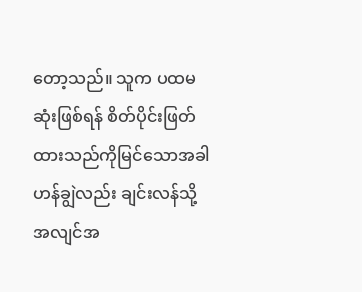တော့သည်။ သူက ပထမဆုံးဖြစ်ရန် စိတ်ပိုင်းဖြတ်ထားသည်ကိုမြင်သောအခါ ဟန်ချွဲလည်း ချင်းလန်သို့ အလျင်အ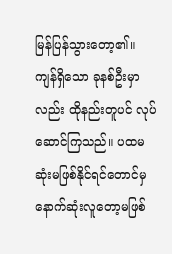မြန်ပြန်သွားတော့၏။ ကျန်ရှိသော ခုနစ်ဦးမှာလည်း ထိုနည်းတူပင် လုပ်ဆောင်ကြသည်။ ပထမဆုံးမဖြစ်နိုင်ရင်တောင်မှ နောက်ဆုံးလူတော့မဖြစ်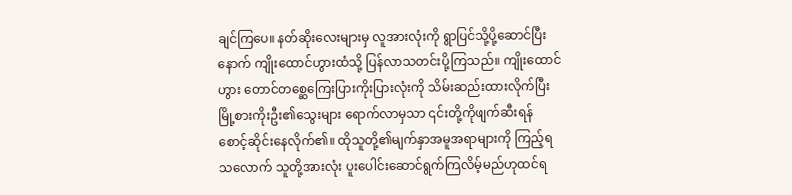ချင်ကြပေ။ နတ်ဆိုးလေးများမှ လူအားလုံးကို ရွာပြင်သို့ပို့ဆောင်ပြီးနောက် ကျိုးထောင်ဟွားထံသို့ ပြန်လာသတင်းပို့ကြသည်။ ကျိုးထောင်ဟွား တောင်တစ္ဆေကြေးပြားကိုးပြားလုံးကို သိမ်းဆည်းထားလိုက်ပြီး မြို့စားကိုးဦး၏သွေးများ ရောက်လာမှသာ ၎င်းတို့ကိုဖျက်ဆီးရန် စောင့်ဆိုင်းနေလိုက်၏။ ထိုသူတို့၏မျက်နှာအမူအရာများကို ကြည့်ရသလောက် သူတို့အားလုံး ပူးပေါင်းဆောင်ရွက်ကြလိမ့်မည်ဟုထင်ရ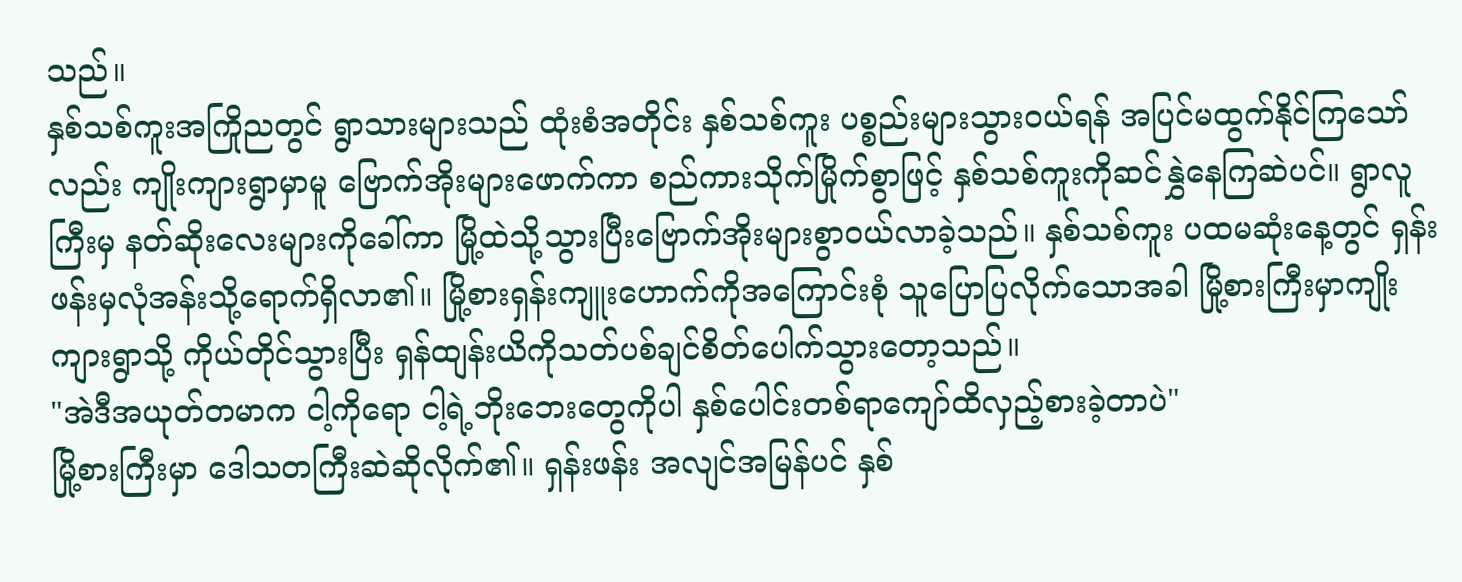သည်။
နှစ်သစ်ကူးအကြိုညတွင် ရွာသားများသည် ထုံးစံအတိုင်း နှစ်သစ်ကူး ပစ္စည်းများသွားဝယ်ရန် အပြင်မထွက်နိုင်ကြသော်လည်း ကျိုးကျားရွာမှာမူ ဗြောက်အိုးများဖောက်ကာ စည်ကားသိုက်မြိုက်စွာဖြင့် နှစ်သစ်ကူးကိုဆင်နွှဲနေကြဆဲပင်။ ရွာလူကြီးမှ နတ်ဆိုးလေးများကိုခေါ်ကာ မြို့ထဲသို့သွားပြီးဗြောက်အိုးများစွာဝယ်လာခဲ့သည်။ နှစ်သစ်ကူး ပထမဆုံးနေ့တွင် ရှန်းဖန်းမှလုံအန်းသို့ရောက်ရှိလာ၏။ မြို့စားရှန်းကျူးဟောက်ကိုအကြောင်းစုံ သူပြောပြလိုက်သောအခါ မြို့စားကြီးမှာကျိုးကျားရွာသို့ ကိုယ်တိုင်သွားပြီး ရှန်ထျန်းယိကိုသတ်ပစ်ချင်စိတ်ပေါက်သွားတော့သည်။
"အဲဒီအယုတ်တမာက ငါ့ကိုရော ငါ့ရဲ့ဘိုးဘေးတွေကိုပါ နှစ်ပေါင်းတစ်ရာကျော်ထိလှည့်စားခဲ့တာပဲ"
မြို့စားကြီးမှာ ဒေါသတကြီးဆဲဆိုလိုက်၏။ ရှန်းဖန်း အလျင်အမြန်ပင် နှစ်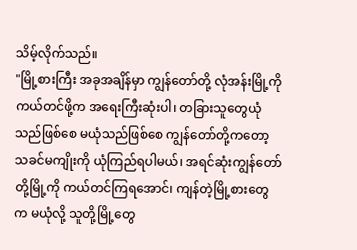သိမ့်လိုက်သည်။
"မြို့စားကြီး အခုအချိန်မှာ ကျွန်တော်တို့ လုံအန်းမြို့ကိုကယ်တင်ဖို့က အရေးကြီးဆုံးပါ၊ တခြားသူတွေယုံသည်ဖြစ်စေ မယုံသည်ဖြစ်စေ ကျွန်တော်တို့ကတော့ သခင်မကျိုးကို ယုံကြည်ရပါမယ်၊ အရင်ဆုံးကျွန်တော်တို့မြို့ကို ကယ်တင်ကြရအောင်၊ ကျန်တဲ့မြို့စားတွေက မယုံလို့ သူတို့မြို့တွေ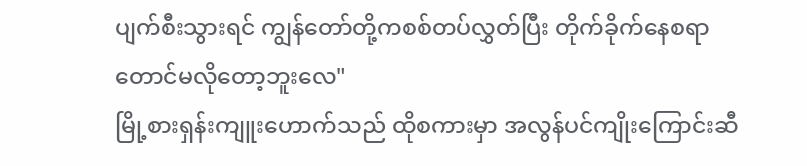ပျက်စီးသွားရင် ကျွန်တော်တို့ကစစ်တပ်လွှတ်ပြီး တိုက်ခိုက်နေစရာတောင်မလိုတော့ဘူးလေ"
မြို့စားရှန်းကျူးဟောက်သည် ထိုစကားမှာ အလွန်ပင်ကျိုးကြောင်းဆီ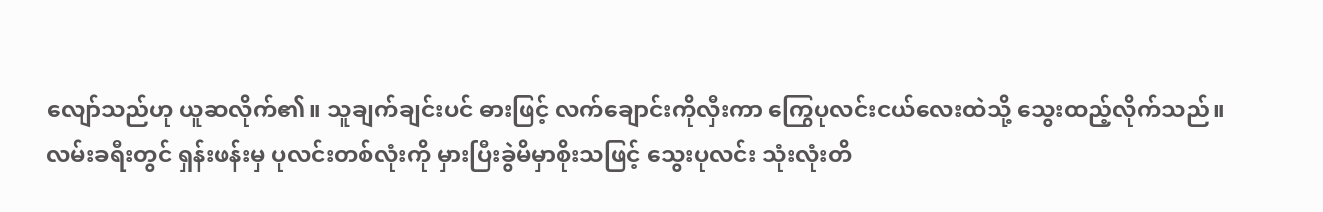လျော်သည်ဟု ယူဆလိုက်၏။ သူချက်ချင်းပင် ဓားဖြင့် လက်ချောင်းကိုလှီးကာ ကြွေပုလင်းငယ်လေးထဲသို့ သွေးထည့်လိုက်သည်။ လမ်းခရီးတွင် ရှန်းဖန်းမှ ပုလင်းတစ်လုံးကို မှားပြီးခွဲမိမှာစိုးသဖြင့် သွေးပုလင်း သုံးလုံးတိ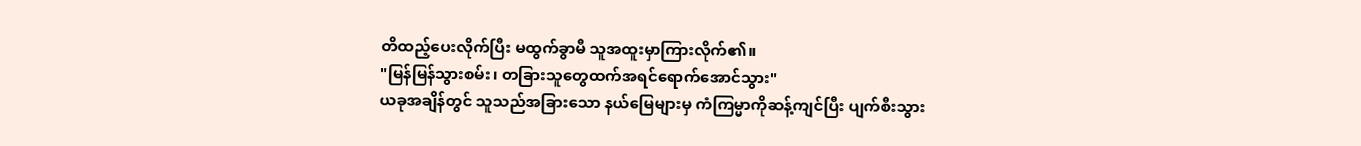တိထည့်ပေးလိုက်ပြီး မထွက်ခွာမီ သူအထူးမှာကြားလိုက်၏။
"မြန်မြန်သွားစမ်း၊ တခြားသူတွေထက်အရင်ရောက်အောင်သွား"
ယခုအချိန်တွင် သူသည်အခြားသော နယ်မြေများမှ ကံကြမ္မာကိုဆန့်ကျင်ပြီး ပျက်စီးသွား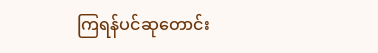ကြရန်ပင်ဆုတောင်း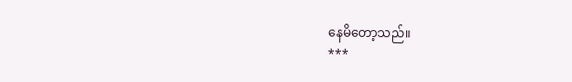နေမိတော့သည်။
***